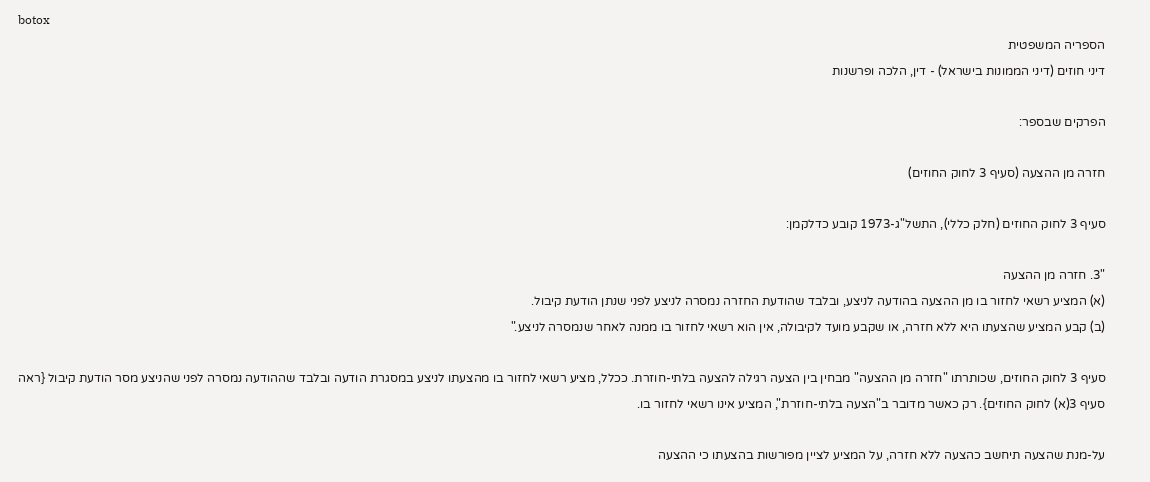botox
הספריה המשפטית
דיני חוזים (דיני הממונות בישראל) - דין, הלכה ופרשנות

הפרקים שבספר:

חזרה מן ההצעה (סעיף 3 לחוק החוזים)

סעיף 3 לחוק החוזים (חלק כללי), התשל"ג-1973 קובע כדלקמן:

"3. חזרה מן ההצעה
(א) המציע רשאי לחזור בו מן ההצעה בהודעה לניצע, ובלבד שהודעת החזרה נמסרה לניצע לפני שנתן הודעת קיבול.
(ב) קבע המציע שהצעתו היא ללא חזרה, או שקבע מועד לקיבולה, אין הוא רשאי לחזור בו ממנה לאחר שנמסרה לניצע."

סעיף 3 לחוק החוזים, שכותרתו "חזרה מן ההצעה" מבחין בין הצעה רגילה להצעה בלתי-חוזרת. ככלל, מציע רשאי לחזור בו מהצעתו לניצע במסגרת הודעה ובלבד שההודעה נמסרה לפני שהניצע מסר הודעת קיבול {ראה סעיף 3(א) לחוק החוזים}. רק כאשר מדובר ב"הצעה בלתי-חוזרת", המציע אינו רשאי לחזור בו.

על-מנת שהצעה תיחשב כהצעה ללא חזרה, על המציע לציין מפורשות בהצעתו כי ההצעה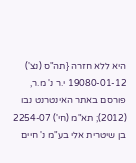היא ללא חזרה {תה"ס (נצ') 19080-01-12 י.ר נ' מ.ר, פורסם באתר האינטרנט נבו (2012); תא"מ (חי') 2254-07 בן שיטרית אלי בע"מ נ' חיים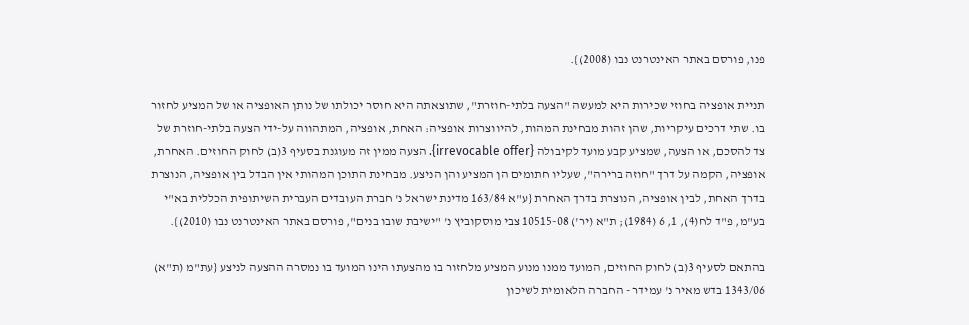פנו, פורסם באתר האינטרנט נבו (2008)}.

תניית אופציה בחוזי שכירות היא למעשה "הצעה בלתי-חוזרת", שתוצאתה היא חוסר יכולתו של נותן האופציה או של המציע לחזור בו. שתי דרכים עיקריות, שהן זהות מבחינת המהות, להיווצרות אופציה: האחת, אופציה, המתהווה על-ידי הצעה בלתי-חוזרת של צד להסכם, או הצעה, שמציע קבע מועד לקיבולה {irrevocable offer}. הצעה ממין זה מעוגנת בסעיף 3(ב) לחוק החוזים. האחרת, אופציה, הקמה על דרך "חוזה ברירה", שעליו חתומים הן המציע והן הניצע. מבחינת התוכן המהותי אין הבדל בין אופציה, הנוצרת בדרך האחת, לבין אופציה, הנוצרת בדרך האחרת {ע"א 163/84 מדינת ישראל נ' חברת העובדים העברית השיתופית הכללית בא"י בע"מ, פ"ד לח(4), 1, 6 (1984); ת"א (יר') 10515-08 צבי מוסקוביץ נ' "ישיבת שובו בנים", פורסם באתר האינטרנט נבו (2010)}.

בהתאם לסעיף 3(ב) לחוק החוזים, המועד ממנו מנוע המציע מלחזור בו מהצעתו הינו המועד בו נמסרה ההצעה לניצע {עת"מ (ת"א) 1343/06 בדש מאיר נ' עמידר - החברה הלאומית לשיכון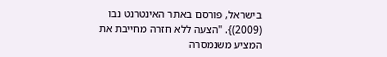בישראל, פורסם באתר האינטרנט נבו (2009)}. "הצעה ללא חזרה מחייבת את המציע משנמסרה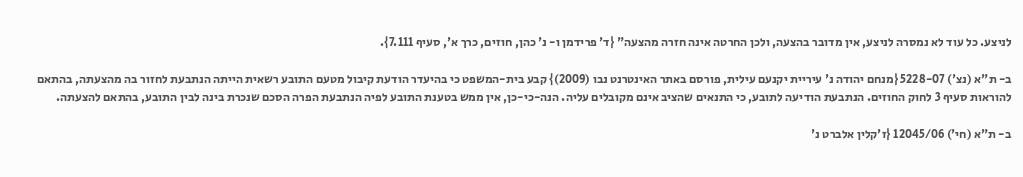לניצע. כל עוד לא נמסרה לניצע, אין מדובר בהצעה, ולכן החרטה אינה חזרה מהצעה" {ד' פרידמן ו- נ' כהן, חוזים, כרך א', סעיף 7.111}.

ב- ת"א (נצ') 5228-07 {מנחם יהודה נ' עיריית יקנעם עילית, פורסם באתר האינטרנט נבו (2009)} קבע בית-המשפט כי בהיעדר הודעת קיבול מטעם התובע רשאית הייתה הנתבעת לחזור בה מהצעתה, בהתאם להוראות סעיף 3 לחוק החוזים. הנתבעת הודיעה לתובע, כי התנאים שהציב אינם מקובלים עליה. הנה-כי-כן, אין ממש בטענת התובע לפיה הנתבעת הפרה הסכם שנכרת בינה לבין התובע, בהתאם להצעתה.

ב- ת"א (חי') 12045/06 {ז'קלין אלברט נ'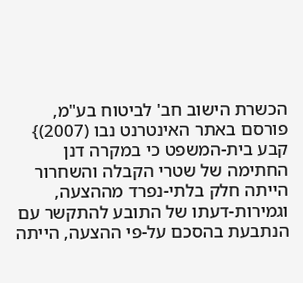הכשרת הישוב חב' לביטוח בע"מ, פורסם באתר האינטרנט נבו (2007)} קבע בית-המשפט כי במקרה דנן החתימה של שטרי הקבלה והשחרור הייתה חלק בלתי-נפרד מההצעה, וגמירות-דעתו של התובע להתקשר עם הנתבעת בהסכם על-פי ההצעה, הייתה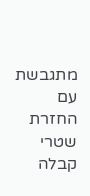מתגבשת עם החזרת שטרי קבלה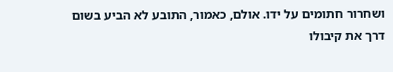ושחרור חתומים על ידו. אולם, כאמור, התובע לא הביע בשום דרך את קיבולו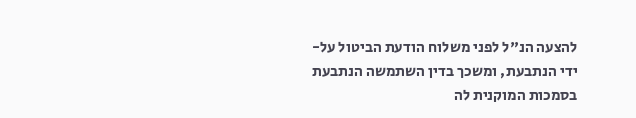להצעה הנ"ל לפני משלוח הודעת הביטול על-ידי הנתבעת, ומשכך בדין השתמשה הנתבעת בסמכות המוקנית לה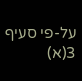על-פי סעיף 3(א)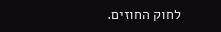לחוק החוזים.